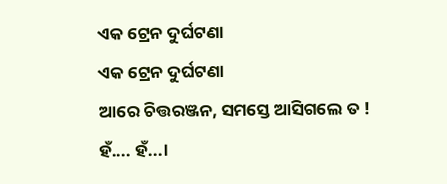ଏକ ଟ୍ରେନ ଦୁର୍ଘଟଣା
ଏକ ଟ୍ରେନ ଦୁର୍ଘଟଣା
ଆରେ ଚିତ୍ତରଞ୍ଜନ, ସମସ୍ତେ ଆସିଗଲେ ତ ! ହଁ.... ହଁ...।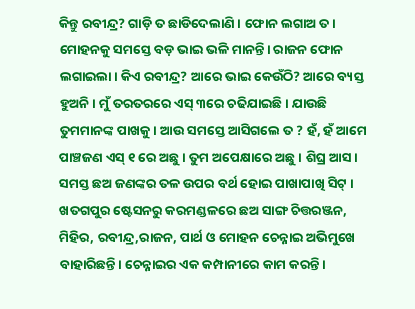କିନ୍ତୁ ରବୀନ୍ଦ୍ର? ଗାଡ଼ି ତ ଛାଡିଦେଲାଣି । ଫୋନ ଲଗାଅ ତ। ମୋହନକୁ ସମସ୍ତେ ବଡ଼ ଭାଇ ଭଳି ମାନନ୍ତି। ରାଜନ ଫୋନ ଲଗାଇଲା। କିଏ ରବୀନ୍ଦ୍ର? ଆରେ ଭାଇ କେଉଁଠି? ଆରେ ବ୍ୟସ୍ତ ହୁଅନି। ମୁଁ ତରତରରେ ଏସ୍ ୩ରେ ଚଢିଯାଇଛି। ଯାଉଛି ତୁମମାନଙ୍କ ପାଖକୁ। ଆଉ ସମସ୍ତେ ଆସିଗଲେ ତ ? ହଁ, ହଁ ଆମେ ପାଞ୍ଚଜଣ ଏସ୍ ୧ ରେ ଅଛୁ । ତୁମ ଅପେକ୍ଷାରେ ଅଛୁ। ଶିଘ୍ର ଆସ। ସମସ୍ତ ଛଅ ଜଣଙ୍କର ତଳ ଉପର ବର୍ଥ ହୋଇ ପାଖାପାଖି ସିଟ୍ । ଖତଗପୁର ଷ୍ଟେସନରୁ କରମଣ୍ଡଳରେ ଛଅ ସାଙ୍ଗ ଚିତ୍ତରଞ୍ଜନ, ମିହିର, ରବୀନ୍ଦ୍ର,ରାଜନ, ପାର୍ଥ ଓ ମୋହନ ଚେନ୍ନାଇ ଅଭିମୁଖେ ବାହାରିଛନ୍ତି। ଚେନ୍ନାଇର ଏକ କମ୍ପାନୀରେ କାମ କରନ୍ତି।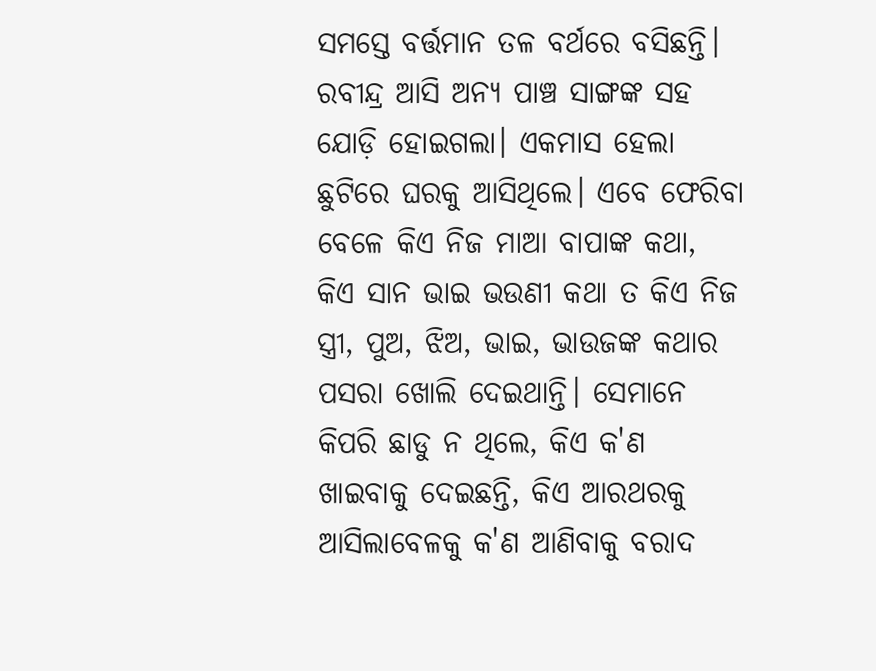ସମସ୍ତେ ବର୍ତ୍ତମାନ ତଳ ବର୍ଥରେ ବସିଛନ୍ତି। ରବୀନ୍ଦ୍ର ଆସି ଅନ୍ୟ ପାଞ୍ଚ ସାଙ୍ଗଙ୍କ ସହ ଯୋଡ଼ି ହୋଇଗଲା। ଏକମାସ ହେଲା ଛୁଟିରେ ଘରକୁ ଆସିଥିଲେ। ଏବେ ଫେରିବା ବେଳେ କିଏ ନିଜ ମାଆ ବାପାଙ୍କ କଥା, କିଏ ସାନ ଭାଇ ଭଉଣୀ କଥା ତ କିଏ ନିଜ ସ୍ତ୍ରୀ, ପୁଅ, ଝିଅ, ଭାଇ, ଭାଉଜଙ୍କ କଥାର ପସରା ଖୋଲି ଦେଇଥାନ୍ତି। ସେମାନେ କିପରି ଛାଡୁ ନ ଥିଲେ, କିଏ କ'ଣ ଖାଇବାକୁ ଦେଇଛନ୍ତି, କିଏ ଆରଥରକୁ ଆସିଲାବେଳକୁ କ'ଣ ଆଣିବାକୁ ବରାଦ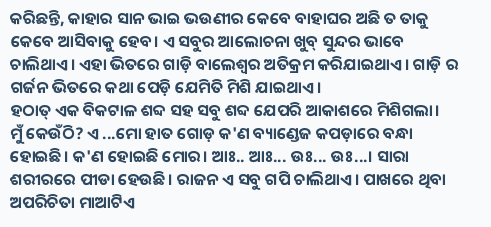କରିଛନ୍ତି, କାହାର ସାନ ଭାଇ ଭଉଣୀର କେବେ ବାହାଘର ଅଛି ତ ତାକୁ କେବେ ଆସିବାକୁ ହେବ। ଏ ସବୁର ଆଲୋଚନା ଖୁବ୍ ସୁନ୍ଦର ଭାବେ ଚାଲିଥାଏ। ଏହା ଭିତରେ ଗାଡ଼ି ବାଲେଶ୍ଵର ଅତିକ୍ରମ କରିଯାଇଥାଏ। ଗାଡ଼ି ର ଗର୍ଜନ ଭିତରେ କଥା ପେଡ଼ି ଯେମିତି ମିଶି ଯାଇଥାଏ।
ହଠାତ୍ ଏକ ବିକଟାଳ ଶବ୍ଦ ସହ ସବୁ ଶବ୍ଦ ଯେପରି ଆକାଶରେ ମିଶିଗଲା।
ମୁଁ କେଉଁଠି? ଏ ...ମୋ ହାତ ଗୋଡ଼ କ'ଣ ବ୍ୟାଣ୍ଡେଜ କପଡ଼ାରେ ବନ୍ଧା ହୋଇଛି। କ'ଣ ହୋଇଛି ମୋର। ଆଃ.. ଆଃ... ଉଃ... ଉଃ...। ସାରା ଶରୀରରେ ପୀଡା ହେଉଛି। ରାଜନ ଏ ସବୁ ଗପି ଚାଲିଥାଏ। ପାଖରେ ଥିବା ଅପରିଚିତା ମାଆଟିଏ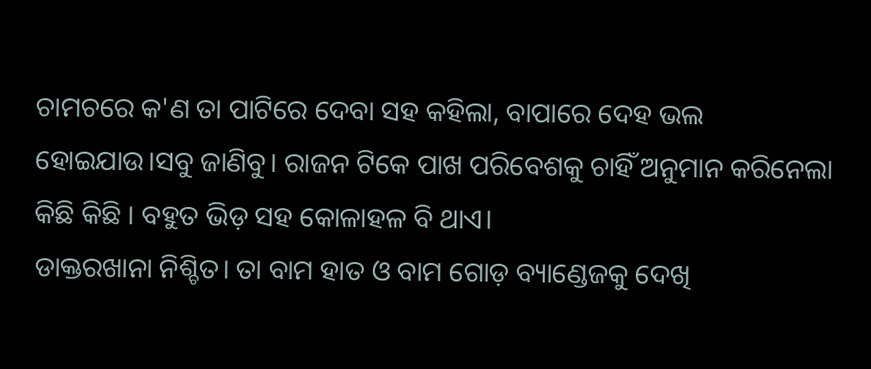ଚାମଚରେ କ'ଣ ତା ପାଟିରେ ଦେବା ସହ କହିଲା, ବାପାରେ ଦେହ ଭଲ ହୋଇଯାଉ।ସବୁ ଜାଣିବୁ। ରାଜନ ଟିକେ ପାଖ ପରିବେଶକୁ ଚାହିଁ ଅନୁମାନ କରିନେଲା କିଛି କିଛି । ବହୁତ ଭିଡ଼ ସହ କୋଳାହଳ ବି ଥାଏ।
ଡାକ୍ତରଖାନା ନିଶ୍ଚିତ। ତା ବାମ ହାତ ଓ ବାମ ଗୋଡ଼ ବ୍ୟାଣ୍ଡେଜକୁ ଦେଖି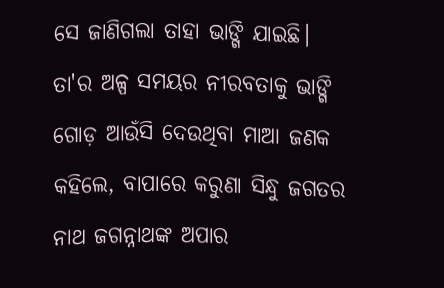ସେ ଜାଣିଗଲା ତାହା ଭାଙ୍ଗି ଯାଇଛି।
ତା'ର ଅଳ୍ପ ସମୟର ନୀରବତାକୁ ଭାଙ୍ଗି ଗୋଡ଼ ଆଉଁସି ଦେଉଥିବା ମାଆ ଜଣକ କହିଲେ, ବାପାରେ କରୁଣା ସିନ୍ଧୁ ଜଗତର ନାଥ ଜଗନ୍ନାଥଙ୍କ ଅପାର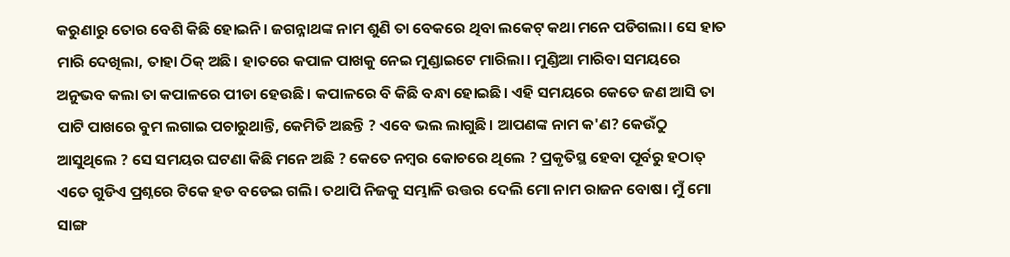କରୁଣାରୁ ତୋର ବେଶି କିଛି ହୋଇନି। ଜଗନ୍ନାଥଙ୍କ ନାମ ଶୁଣି ତା ବେକରେ ଥିବା ଲକେଟ୍ କଥା ମନେ ପଡିଗଲା। ସେ ହାତ ମାରି ଦେଖିଲା, ତାହା ଠିକ୍ ଅଛି। ହାତରେ କପାଳ ପାଖକୁ ନେଇ ମୁଣ୍ଡାଇଟେ ମାରିଲା। ମୁଣ୍ଡିଆ ମାରିବା ସମୟରେ ଅନୁଭବ କଲା ତା କପାଳରେ ପୀଡା ହେଉଛି। କପାଳରେ ବି କିଛି ବନ୍ଧା ହୋଇଛି। ଏହି ସମୟରେ କେତେ ଜଣ ଆସି ତା ପାଟି ପାଖରେ ବୁମ ଲଗାଇ ପଚାରୁଥାନ୍ତି, କେମିତି ଅଛନ୍ତି ? ଏବେ ଭଲ ଲାଗୁଛି। ଆପଣଙ୍କ ନାମ କ'ଣ? କେଉଁଠୁ ଆସୁଥିଲେ ? ସେ ସମୟର ଘଟଣା କିଛି ମନେ ଅଛି ? କେତେ ନମ୍ବର କୋଚରେ ଥିଲେ ? ପ୍ରକୃତିସ୍ଥ ହେବା ପୂର୍ବରୁ ହଠାତ୍ ଏତେ ଗୁଡିଏ ପ୍ରଶ୍ନରେ ଟିକେ ହଡ ବଡେଇ ଗଲି। ତଥାପି ନିଜକୁ ସମ୍ଭାଳି ଉତ୍ତର ଦେଲି ମୋ ନାମ ରାଜନ ବୋଷ। ମୁଁ ମୋ ସାଙ୍ଗ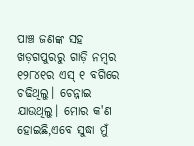ପାଞ୍ଚ ଜଣଙ୍କ ସହ ଖଡ଼ଗପୁରରୁ ଗାଡ଼ି ନମ୍ବର ୧୨୮୪୧ର ଏସ୍ ୧ ବଗିରେ ଚଢିଥିଲୁ। ଚେନ୍ନାଇ ଯାଉଥିଲୁ। ମୋର କ'ଣ ହୋଇଛି,ଏବେ ସୁଦ୍ଧା ମୁଁ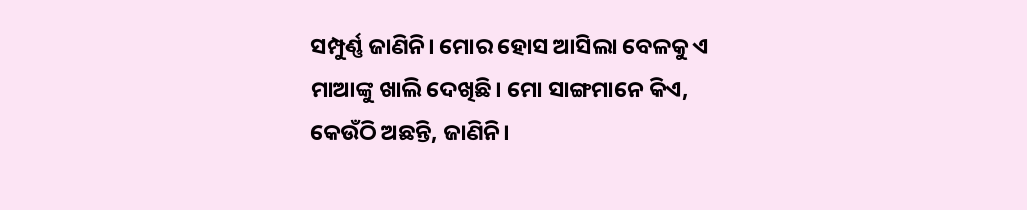ସମ୍ପୁର୍ଣ୍ଣ ଜାଣିନି। ମୋର ହୋସ ଆସିଲା ବେଳକୁ ଏ ମାଆଙ୍କୁ ଖାଲି ଦେଖିଛି। ମୋ ସାଙ୍ଗମାନେ କିଏ, କେଉଁଠି ଅଛନ୍ତି, ଜାଣିନି।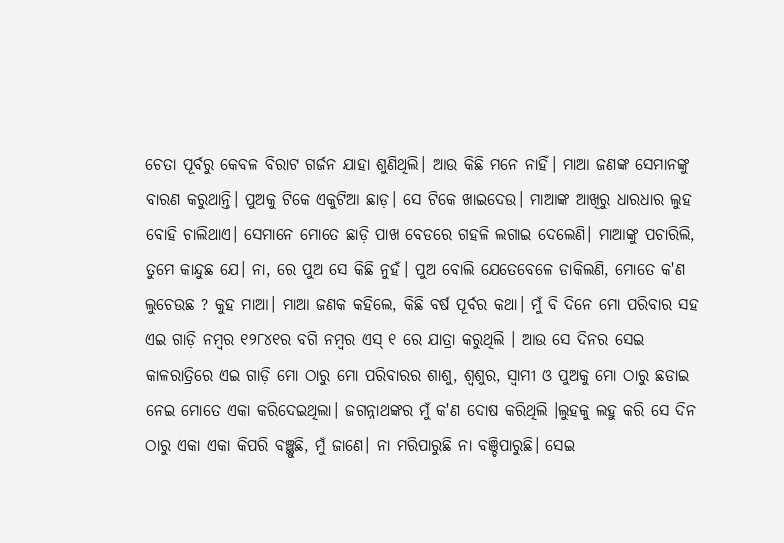ଚେତା ପୂର୍ବରୁ କେବଳ ବିରାଟ ଗର୍ଜନ ଯାହା ଶୁଣିଥିଲି। ଆଉ କିଛି ମନେ ନାହିଁ। ମାଆ ଜଣଙ୍କ ସେମାନଙ୍କୁ ବାରଣ କରୁଥାନ୍ତି। ପୁଅକୁ ଟିକେ ଏକୁଟିଆ ଛାଡ଼। ସେ ଟିକେ ଖାଇଦେଉ। ମାଆଙ୍କ ଆଖିରୁ ଧାରଧାର ଲୁହ ବୋହି ଚାଲିଥାଏ। ସେମାନେ ମୋତେ ଛାଡ଼ି ପାଖ ବେଡରେ ଗହଳି ଲଗାଇ ଦେଲେଣି। ମାଆଙ୍କୁ ପଚାରିଲି, ତୁମେ କାନ୍ଦୁଛ ଯେ। ନା, ରେ ପୁଅ ସେ କିଛି ନୁହଁ। ପୁଅ ବୋଲି ଯେତେବେଳେ ଡାକିଲଣି, ମୋତେ କ'ଣ ଲୁଚେଉଛ ? କୁହ ମାଆ। ମାଆ ଜଣକ କହିଲେ, କିଛି ବର୍ଷ ପୂର୍ବର କଥା। ମୁଁ ବି ଦିନେ ମୋ ପରିବାର ସହ ଏଇ ଗାଡ଼ି ନମ୍ବର ୧୨୮୪୧ର ବଗି ନମ୍ବର ଏସ୍ ୧ ରେ ଯାତ୍ରା କରୁଥିଲି । ଆଉ ସେ ଦିନର ସେଇ କାଳରାତ୍ରିରେ ଏଇ ଗାଡ଼ି ମୋ ଠାରୁ ମୋ ପରିବାରର ଶାଶୁ, ଶ୍ଵଶୁର, ସ୍ଵାମୀ ଓ ପୁଅକୁ ମୋ ଠାରୁ ଛଡାଇ ନେଇ ମୋତେ ଏକା କରିଦେଇଥିଲା। ଜଗନ୍ନାଥଙ୍କର ମୁଁ କ'ଣ ଦୋଷ କରିଥିଲି ।ଲୁହକୁ ଲହୁ କରି ସେ ଦିନ ଠାରୁ ଏକା ଏକା କିପରି ବଞ୍ଛୁଛି, ମୁଁ ଜାଣେ। ନା ମରିପାରୁଛି ନା ବଞ୍ଚିପାରୁଛି। ସେଇ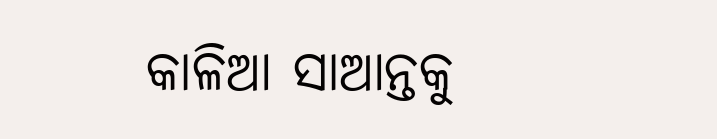କାଳିଆ ସାଆନ୍ତକୁ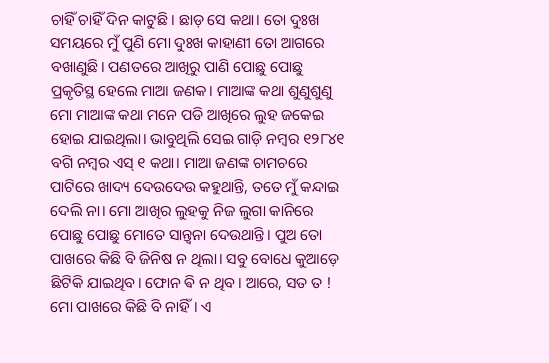ଚାହିଁ ଚାହିଁ ଦିନ କାଟୁଛି। ଛାଡ଼ ସେ କଥା। ତୋ ଦୁଃଖ ସମୟରେ ମୁଁ ପୁଣି ମୋ ଦୁଃଖ କାହାଣୀ ତୋ ଆଗରେ ବଖାଣୁଛି। ପଣତରେ ଆଖିରୁ ପାଣି ପୋଛୁ ପୋଛୁ ପ୍ରକୃତିସ୍ଥ ହେଲେ ମାଆ ଜଣକ। ମାଆଙ୍କ କଥା ଶୁଣୁଶୁଣୁ ମୋ ମାଆଙ୍କ କଥା ମନେ ପଡି ଆଖିରେ ଲୁହ ଜକେଇ ହୋଇ ଯାଇଥିଲା। ଭାବୁଥିଲି ସେଇ ଗାଡ଼ି ନମ୍ବର ୧୨୮୪୧ ବଗି ନମ୍ବର ଏସ୍ ୧ କଥା। ମାଆ ଜଣଙ୍କ ଚାମଚରେ ପାଟିରେ ଖାଦ୍ୟ ଦେଉଦେଉ କହୁଥାନ୍ତି, ତତେ ମୁଁ କନ୍ଦାଇ ଦେଲି ନା। ମୋ ଆଖିର ଲୁହକୁ ନିଜ ଲୁଗା କାନିରେ ପୋଛୁ ପୋଛୁ ମୋତେ ସାନ୍ତ୍ଵନା ଦେଉଥାନ୍ତି। ପୁଅ ତୋ ପାଖରେ କିଛି ବି ଜିନିଷ ନ ଥିଲା। ସବୁ ବୋଧେ କୁଆଡ଼େ ଛିଟିକି ଯାଇଥିବ। ଫୋନ ଵି ନ ଥିବ। ଆରେ, ସତ ତ ! ମୋ ପାଖରେ କିଛି ବି ନାହିଁ। ଏ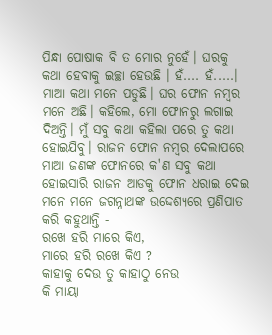ପିନ୍ଧା ପୋଷାକ ବି ତ ମୋର ନୁହେଁ। ଘରକୁ କଥା ହେବାକୁ ଇଚ୍ଛା ହେଉଛି । ହଁ.... ହଁ.....। ମାଆ କଥା ମନେ ପଡୁଛି। ଘର ଫୋନ ନମ୍ବର ମନେ ଅଛି। କହିଲେ, ମୋ ଫୋନରୁ ଲଗାଇ ଦିଅନ୍ତି। ମୁଁ ସବୁ କଥା କହିଲା ପରେ ତୁ କଥା ହୋଇଯିବୁ। ରାଜନ ଫୋନ ନମ୍ବର ଦେଲାପରେ ମାଆ ଜଣଙ୍କ ଫୋନରେ କ'ଣ ସବୁ କଥା ହୋଇସାରି ରାଜନ ଆଡକୁ ଫୋନ ଧରାଇ ଦେଇ ମନେ ମନେ ଜଗନ୍ନାଥଙ୍କ ଉଦ୍ଦେଶ୍ୟରେ ପ୍ରଣିପାତ କରି କହୁଥାନ୍ତି -
ରଖେ ହରି ମାରେ କିଏ,
ମାରେ ହରି ରଖେ କିଏ ?
କାହାକୁ ଦେଉ ତୁ କାହାଠୁ ନେଉ
କି ମାୟା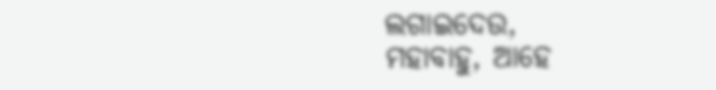ଲଗାଇଦେଉ,
ମହାବାହୁ, ଆହେ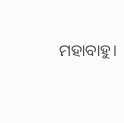ମହାବାହୁ।